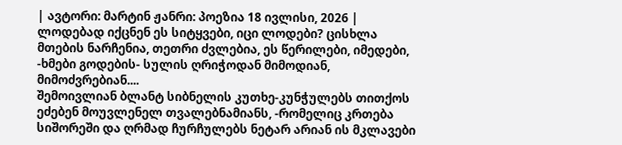| ავტორი: მარტინ ჟანრი: პოეზია 18 ივლისი, 2026 |
ლოდებად იქცნენ ეს სიტყვები, იცი ლოდები? ცისხლა მთების ნარჩენია, თეთრი ძვლებია, ეს წერილები, იმედები, -ხმები გოდების- სულის ღრიჭოდან მიმოდიან, მიმოძვრებიან....
შემოივლიან ბლანტ სიბნელის კუთხე-კუნჭულებს თითქოს ეძებენ მოუვლენელ თვალებნამიანს, -რომელიც კრთება სიშორეში და ღრმად ჩურჩულებს ნეტარ არიან ის მკლავები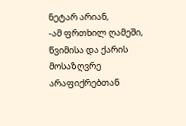ნეტარ არიან,
-ამ ფრთხილ ღამეში, წვიმისა და ქარის მოსაზღვრე არაფიქრებთან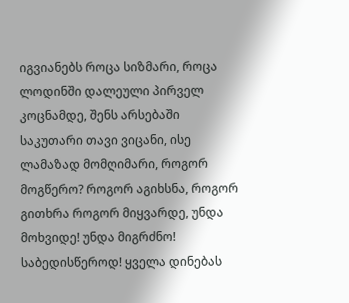იგვიანებს როცა სიზმარი, როცა ლოდინში დალეული პირველ კოცნამდე, შენს არსებაში საკუთარი თავი ვიცანი, ისე ლამაზად მომღიმარი, როგორ მოგწერო? როგორ აგიხსნა, როგორ გითხრა როგორ მიყვარდე, უნდა მოხვიდე! უნდა მიგრძნო! საბედისწეროდ! ყველა დინებას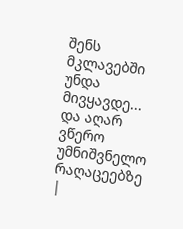შენს მკლავებში უნდა მივყავდე...
და აღარ ვწერო უმნიშვნელო რაღაცეებზე
|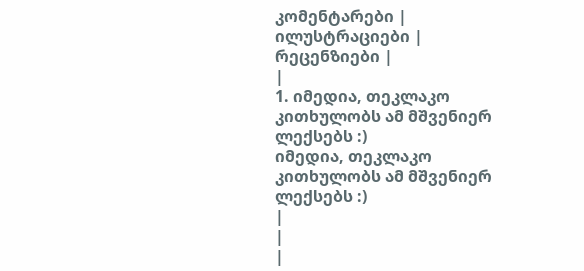კომენტარები |
ილუსტრაციები |
რეცენზიები |
|
1. იმედია, თეკლაკო კითხულობს ამ მშვენიერ ლექსებს :)
იმედია, თეკლაკო კითხულობს ამ მშვენიერ ლექსებს :)
|
|
|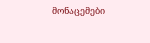მონაცემები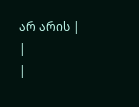არ არის |
|
|